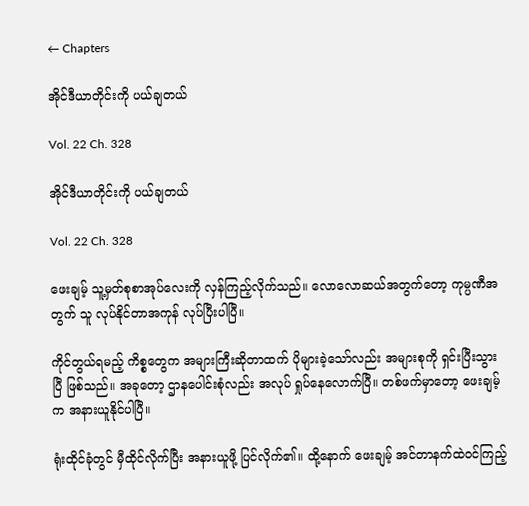← Chapters

အိုင်ဒီယာတိုင်းကို ပယ်ချတယ်

Vol. 22 Ch. 328

အိုင်ဒီယာတိုင်းကို ပယ်ချတယ်

Vol. 22 Ch. 328

ဖေးချမ့် သူ့မှတ်စုစာအုပ်လေးကို လှန်ကြည့်လိုက်သည်။ လောလောဆယ်အတွက်တော့ ကုမ္ပဏီအတွက် သူ လုပ်နိုင်တာအကုန် လုပ်ပြီးပါပြီ။

ကိုင်တွယ်ရမည့် ကိစ္စတွေက အများကြီးဆိုတာထက် ပိုများခဲ့သော်လည်း အများစုကို ရှင်းပြီးသွားပြီ ဖြစ်သည်။ အခုတော့ ဌာနပေါင်းစုံလည်း အလုပ် ရှုပ်နေလောက်ပြီ။ တစ်ဖက်မှာတော့ ဖေးချမ့်က အနားယူနိုင်ပါပြီ။

ရုံးထိုင်ခုံတွင် မှီထိုင်လိုက်ပြီး အနားယူဖို့ ပြင်လိုက်၏။ ထို့နောက် ဖေးချမ့် အင်တာနက်ထဲဝင်ကြည့်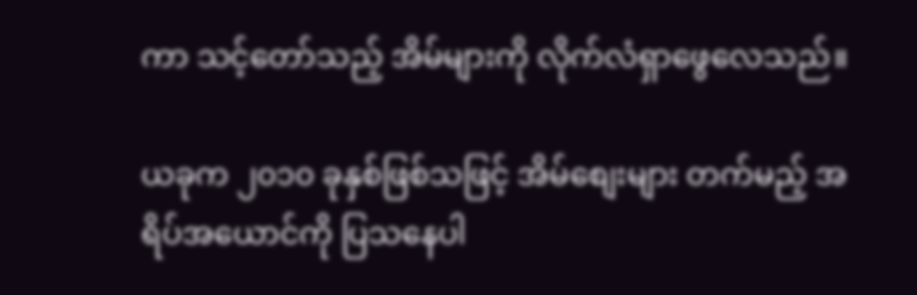ကာ သင့်တော်သည့် အိမ်များကို လိုက်လံရှာဖွေလေသည်။

ယခုက ၂၀၁၀ ခုနှစ်ဖြစ်သဖြင့် အိမ်စျေးများ တက်မည့် အရိပ်အယောင်ကို ပြသနေပါ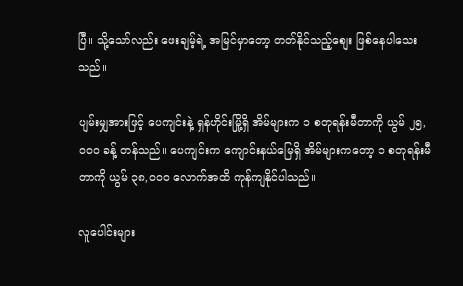ပြီ။ သို့သော်လည်း ဖေးချမ့်ရဲ့ အမြင်မှာတော့ တတ်နိုင်သည့်စျေး ဖြစ်နေပါသေးသည်။

ပျမ်းမျှအားဖြင့် ပေကျင်းနဲ့ ရှန်ဟိုင်းမြို့ရှိ အိမ်များက ၁ စတုရန်းမီတာကို ယွမ် ၂၅,၀၀၀ ခန့် တန်သည်။ ပေကျင်းက ကျောင်းနယ်မြေရှိ အိမ်များကတော့ ၁ စတုရန်းမီတာကို ယွမ် ၃၈,၀၀၀ လောက်အထိ ကုန်ကျနိုင်ပါသည်။

လူပေါင်းများ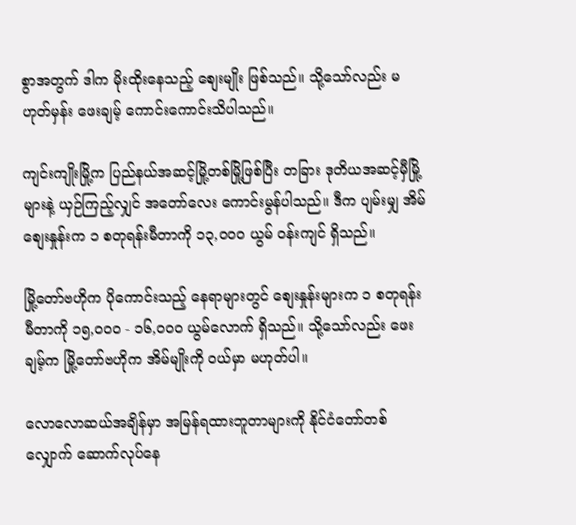စွာအတွက် ဒါက မိုးထိုးနေသည့် စျေးမျိုး ဖြစ်သည်။ သို့သော်လည်း မဟုတ်မှန်း ဖေးချမ့် ကောင်းကောင်းသိပါသည်။

ကျင်းကျိုးမြို့က ပြည်နယ်အဆင့်မြို့တစ်မြို့ဖြစ်ပြီး တခြား ဒုတိယအဆင့်မှီမြို့များနဲ့ ယှဉ်ကြည့်လျှင် အတော်လေး ကောင်းမွန်ပါသည်။ ဒီက ပျမ်းမျှ အိမ်စျေးနှုန်းက ၁ စတုရန်းမီတာကို ၁၃,၀၀၀ ယွမ် ဝန်းကျင် ရှိသည်။

မြို့တော်ဗဟိုက ပိုကောင်းသည့် နေရာများတွင် စျေးနှုန်းများက ၁ စတုရန်းမီတာကို ၁၅,၀၀၀ - ၁၆,၀၀၀ ယွမ်လောက် ရှိသည်။ သို့သော်လည်း ဖေးချမ့်က မြို့တော်ဗဟိုက အိမ်မျိုးကို ဝယ်မှာ မဟုတ်ပါ။

လောလောဆယ်အချိန်မှာ အမြန်ရထားဘူတာများကို နိုင်ငံတော်တစ်လျှောက် ဆောက်လုပ်နေ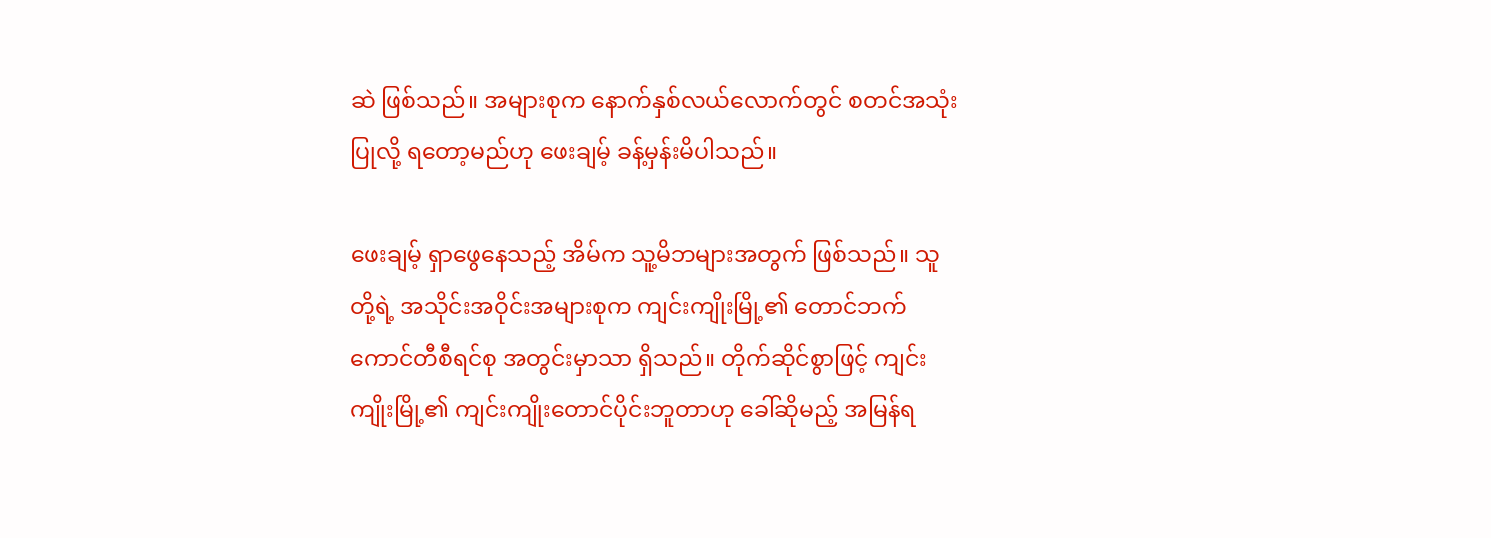ဆဲ ဖြစ်သည်။ အများစုက နောက်နှစ်လယ်လောက်တွင် စတင်အသုံးပြုလို့ ရတော့မည်ဟု ဖေးချမ့် ခန့်မှန်းမိပါသည်။

ဖေးချမ့် ရှာဖွေနေသည့် အိမ်က သူ့မိဘများအတွက် ဖြစ်သည်။ သူတို့ရဲ့ အသိုင်းအဝိုင်းအများစုက ကျင်းကျိုးမြို့၏ တောင်ဘက် ကောင်တီစီရင်စု အတွင်းမှာသာ ရှိသည်။ တိုက်ဆိုင်စွာဖြင့် ကျင်းကျိုးမြို့၏ ကျင်းကျိုးတောင်ပိုင်းဘူတာဟု ခေါ်ဆိုမည့် အမြန်ရ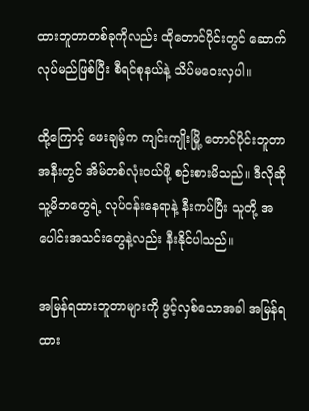ထားဘူတာတစ်ခုကိုလည်း ထိုတောင်ပိုင်းတွင် ဆောက်လုပ်မည်ဖြစ်ပြီး စီရင်စုနယ်နဲ့ သိပ်မဝေးလှပါ။

ထို့ကြောင့် ဖေးချမ့်က ကျင်းကျိုးမြို့ တောင်ပိုင်းဘူတာအနီးတွင် အိမ်တစ်လုံးဝယ်ဖို့ စဉ်းစားမိသည်။ ဒီလိုဆို သူ့မိဘတွေရဲ့ လုပ်ငန်းနေရာနဲ့ နီးကပ်ပြီး သူတို့ အပေါင်းအသင်းတွေနဲ့လည်း နီးနိုင်ပါသည်။

အမြန်ရထားဘူတာများကို ဖွင့်လှစ်သောအခါ အမြန်ရထား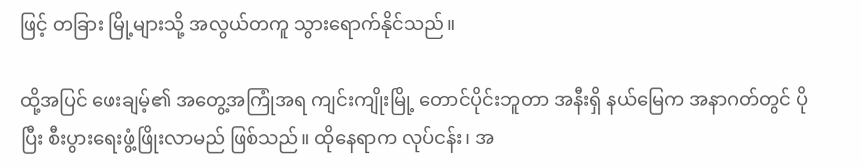ဖြင့် တခြား မြို့များသို့ အလွယ်တကူ သွားရောက်နိုင်သည်။

ထို့အပြင် ဖေးချမ့်၏ အတွေ့အကြုံအရ ကျင်းကျိုးမြို့ တောင်ပိုင်းဘူတာ အနီးရှိ နယ်မြေက အနာဂတ်တွင် ပိုပြီး စီးပွားရေးဖွံ့ဖြိုးလာမည် ဖြစ်သည်။ ထိုနေရာက လုပ်ငန်း၊ အ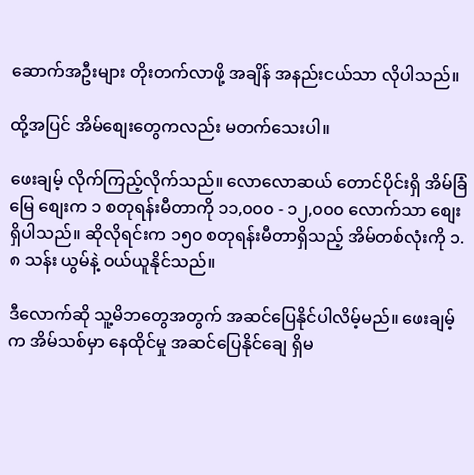ဆောက်အဦးများ တိုးတက်လာဖို့ အချိန် အနည်းငယ်သာ လိုပါသည်။

ထို့အပြင် အိမ်စျေးတွေကလည်း မတက်သေးပါ။

ဖေးချမ့် လိုက်ကြည့်လိုက်သည်။ လောလောဆယ် တောင်ပိုင်းရှိ အိမ်ခြံမြေ စျေးက ၁ စတုရန်းမီတာကို ၁၁,၀၀၀ - ၁၂,၀၀၀ လောက်သာ စျေးရှိပါသည်။ ဆိုလိုရင်းက ၁၅၀ စတုရန်းမီတာရှိသည့် အိမ်တစ်လုံးကို ၁.၈ သန်း ယွမ်နဲ့ ဝယ်ယူနိုင်သည်။

ဒီလောက်ဆို သူ့မိဘတွေအတွက် အဆင်ပြေနိုင်ပါလိမ့်မည်။ ဖေးချမ့်က အိမ်သစ်မှာ နေထိုင်မှု အဆင်ပြေနိုင်ချေ ရှိမ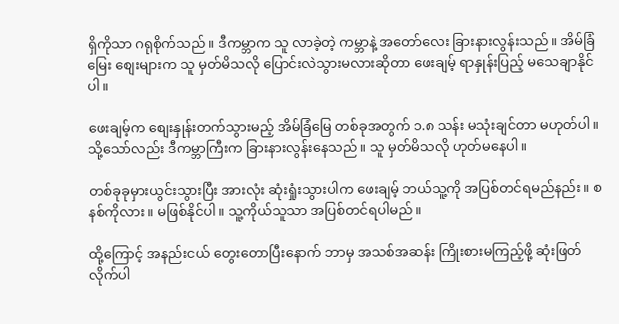ရှိကိုသာ ဂရုစိုက်သည်။ ဒီကမ္ဘာက သူ လာခဲ့တဲ့ ကမ္ဘာနဲ့ အတော်လေး ခြားနားလွန်းသည်။ အိမ်ခြံမြေး စျေးများက သူ မှတ်မိသလို ပြောင်းလဲသွားမလားဆိုတာ ဖေးချမ့် ရာနှုန်းပြည့် မသေချာနိုင်ပါ။

ဖေးချမ့်က စျေးနှုန်းတက်သွားမည့် အိမ်ခြံမြေ တစ်ခုအတွက် ၁.၈ သန်း မသုံးချင်တာ မဟုတ်ပါ။ သို့သော်လည်း ဒီကမ္ဘာကြီးက ခြားနားလွန်းနေသည်။ သူ မှတ်မိသလို ဟုတ်မနေပါ။

တစ်ခုခုမှားယွင်းသွားပြီး အားလုံး ဆုံးရှုံးသွားပါက ဖေးချမ့် ဘယ်သူ့ကို အပြစ်တင်ရမည်နည်း။ စနစ်ကိုလား။ မဖြစ်နိုင်ပါ။ သူ့ကိုယ်သူသာ အပြစ်တင်ရပါမည်။

ထို့ကြောင့် အနည်းငယ် တွေးတောပြီးနောက် ဘာမှ အသစ်အဆန်း ကြိုးစားမကြည့်ဖို့ ဆုံးဖြတ်လိုက်ပါ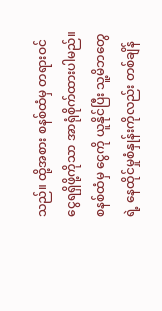သည်။ ထို့အစား စနစ်ထံမှ တရားဝင် ငွေရရှိဖို့ကိုသာ အာရုံစိုက်ထားပါမည်။ စနစ်ထံမှ ငွေကို ယူနိုင်ပြီး သူ့မိဘတွေရဲ့ နေထိုင်မှုစံနှုန်းကိုလည်း တစ်ချိန်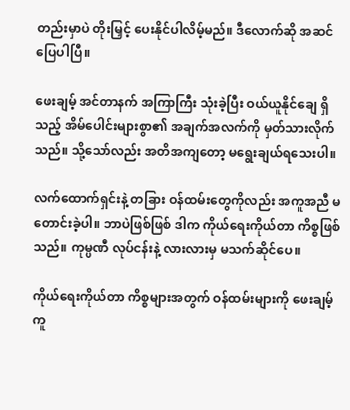တည်းမှာပဲ တိုးမြှင့် ပေးနိုင်ပါလိမ့်မည်။ ဒီလောက်ဆို အဆင်ပြေပါပြီ။

ဖေးချမ့် အင်တာနက် အကြာကြီး သုံးခဲ့ပြီး ဝယ်ယူနိုင်ချေ ရှိသည့် အိမ်ပေါင်းများစွာ၏ အချက်အလက်ကို မှတ်သားလိုက်သည်။ သို့သော်လည်း အတိအကျတော့ မရွေးချယ်ရသေးပါ။

လက်ထောက်ရှင်းနဲ့ တခြား ဝန်ထမ်းတွေကိုလည်း အကူအညီ မတောင်းခဲ့ပါ။ ဘာပဲဖြစ်ဖြစ် ဒါက ကိုယ်ရေးကိုယ်တာ ကိစ္စဖြစ်သည်။ ကုမ္ပဏီ လုပ်ငန်းနဲ့ လားလားမှ မသက်ဆိုင်ပေ။

ကိုယ်ရေးကိုယ်တာ ကိစ္စများအတွက် ဝန်ထမ်းများကို ဖေးချမ့် ကူ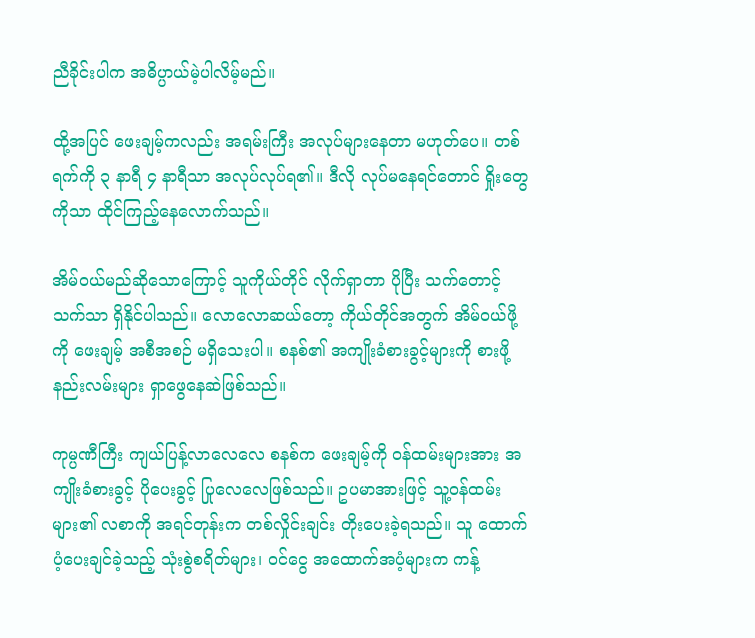ညီခိုင်းပါက အဓိပ္ပာယ်မဲ့ပါလိမ့်မည်။

ထို့အပြင် ဖေးချမ့်ကလည်း အရမ်းကြီး အလုပ်များနေတာ မဟုတ်ပေ။ တစ်ရက်ကို ၃ နာရီ ၄ နာရီသာ အလုပ်လုပ်ရ၏။ ဒီလို လုပ်မနေရင်တောင် ရှိုးတွေကိုသာ ထိုင်ကြည့်နေလောက်သည်။

အိမ်ဝယ်မည်ဆိုသောကြောင့် သူကိုယ်တိုင် လိုက်ရှာတာ ပိုပြီး သက်တောင့်သက်သာ ရှိနိုင်ပါသည်။ လောလောဆယ်တော့ ကိုယ်တိုင်အတွက် အိမ်ဝယ်ဖို့ကို ဖေးချမ့် အစီအစဉ် မရှိသေးပါ။ စနစ်၏ အကျိုးခံစားခွင့်များကို စားဖို့ နည်းလမ်းများ ရှာဖွေနေဆဲဖြစ်သည်။

ကုမ္ပဏီကြီး ကျယ်ပြန့်လာလေလေ စနစ်က ဖေးချမ့်ကို ဝန်ထမ်းများအား အကျိုးခံစားခွင့် ပိုပေးခွင့် ပြုလေလေဖြစ်သည်။ ဥပမာအားဖြင့် သူ့ဝန်ထမ်းများ၏ လစာကို အရင်တုန်းက တစ်လှိုင်းချင်း တိုးပေးခဲ့ရသည်။ သူ ထောက်ပံ့ပေးချင်ခဲ့သည့် သုံးစွဲစရိတ်များ၊ ဝင်ငွေ အထောက်အပံ့များက ကန့်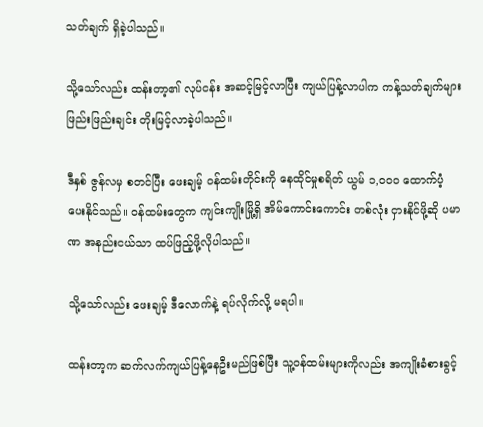သတ်ချက် ရှိခဲ့ပါသည်။

သို့သော်လည်း ထန်းတာ့၏ လုပ်ငန်း အဆင့်မြင့်လာပြီး ကျယ်ပြန့်လာပါက ကန့်သတ်ချက်များ ဖြည်းဖြည်းချင်း တိုးမြင့်လာခဲ့ပါသည်။

ဒီနှစ် ဇွန်လမှ စတင်ပြီး ဖေးချမ့် ဝန်ထမ်းတိုင်းကို နေထိုင်မှုစရိတ် ယွမ် ၁,၀၀၀ ထောက်ပံ့ပေးနိုင်သည်။ ဝန်ထမ်းတွေက ကျင်းကျိုးမြို့ရှိ အိမ်ကောင်းကောင်း တစ်လုံး ငှားနိုင်ဖို့ဆို ပမာဏ အနည်းငယ်သာ ထပ်ဖြည့်ဖို့လိုပါသည်။

သို့သော်လည်း ဖေးချမ့် ဒီလောက်နဲ့ ရပ်လိုက်လို့ မရပါ။

ထန်းတာ့က ဆက်လက်ကျယ်ပြန့်နေဦးမည်ဖြစ်ပြီး သူ့ဝန်ထမ်းများကိုလည်း အကျိုးခံစားခွင့်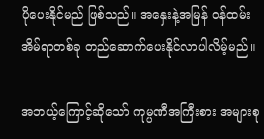ပိုပေးနိုင်မည် ဖြစ်သည်။ အနှေးနဲ့အမြန် ဝန်ထမ်း အိမ်ရာတစ်ခု တည်ဆောက်ပေးနိုင်လာပါလိမ့်မည်။

အဘယ့်ကြောင့်ဆိုသော် ကုမ္ပဏီအကြီးစား အများစု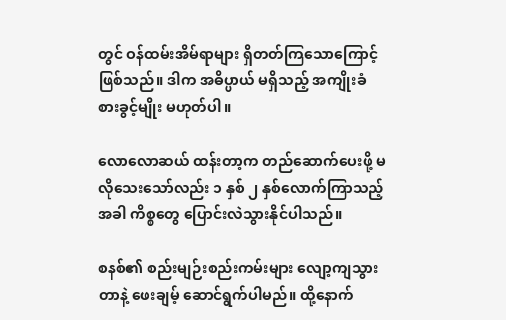တွင် ဝန်ထမ်းအိမ်ရာများ ရှိတတ်ကြသောကြောင့် ဖြစ်သည်။ ဒါက အဓိပ္ပာယ် မရှိသည့် အကျိုးခံစားခွင့်မျိုး မဟုတ်ပါ။

လောလောဆယ် ထန်းတာ့က တည်ဆောက်ပေးဖို့ မလိုသေးသော်လည်း ၁ နှစ် ၂ နှစ်လောက်ကြာသည့် အခါ ကိစ္စတွေ ပြောင်းလဲသွားနိုင်ပါသည်။

စနစ်၏ စည်းမျဉ်းစည်းကမ်းများ လျော့ကျသွားတာနဲ့ ဖေးချမ့် ဆောင်ရွက်ပါမည်။ ထို့နောက်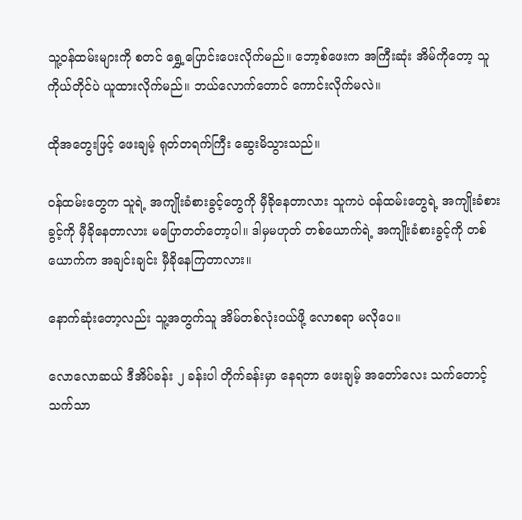သူ့ဝန်ထမ်းများကို စတင် ရွှေ့ပြောင်းပေးလိုက်မည်။ ဘော့စ်ဖေးက အကြီးဆုံး အိမ်ကိုတော့ သူကိုယ်တိုင်ပဲ ယူထားလိုက်မည်။ ဘယ်လောက်တောင် ကောင်းလိုက်မလဲ။

ထိုအတွေးဖြင့် ဖေးချမ့် ရုတ်တရက်ကြီး ဆွေးမိသွားသည်။

ဝန်ထမ်းတွေက သူရဲ့ အကျိုးခံစားခွင့်တွေကို မှီခိုနေတာလား သူကပဲ ဝန်ထမ်းတွေရဲ့ အကျိုးခံစားခွင့်ကို မှီခိုနေတာလား မပြောတတ်တော့ပါ။ ဒါမှမဟုတ် တစ်ယောက်ရဲ့ အကျိုးခံစားခွင့်ကို တစ်ယောက်က အချင်းချင်း မှီခိုနေကြတာလား။

နောက်ဆုံးတော့လည်း သူ့အတွက်သူ အိမ်တစ်လုံးဝယ်ဖို့ လောစရာ မလိုပေ။

လောလောဆယ် ဒီအိပ်ခန်း ၂ ခန်းပါ တိုက်ခန်းမှာ နေရတာ ဖေးချမ့် အတော်လေး သက်တောင့်သက်သာ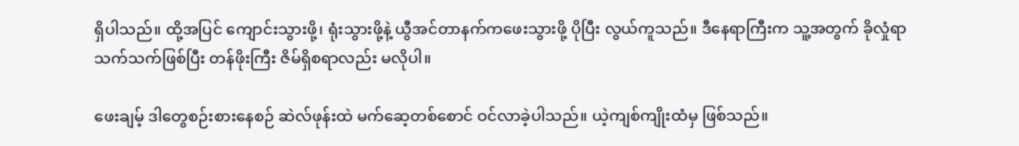ရှိပါသည်။ ထို့အပြင် ကျောင်းသွားဖို့၊ ရုံးသွားဖို့နဲ့ ယွီအင်တာနက်ကဖေးသွားဖို့ ပိုပြီး လွယ်ကူသည်။ ဒီနေရာကြီးက သူ့အတွက် ခိုလှုံရာ သက်သက်ဖြစ်ပြီး တန်ဖိုးကြီး ဇိမ်ရှိစရာလည်း မလိုပါ။

ဖေးချမ့် ဒါတွေစဉ်းစားနေစဉ် ဆဲလ်ဖုန်းထဲ မက်ဆေ့တစ်စောင် ဝင်လာခဲ့ပါသည်။ ယဲ့ကျစ်ကျိုးထံမှ ဖြစ်သည်။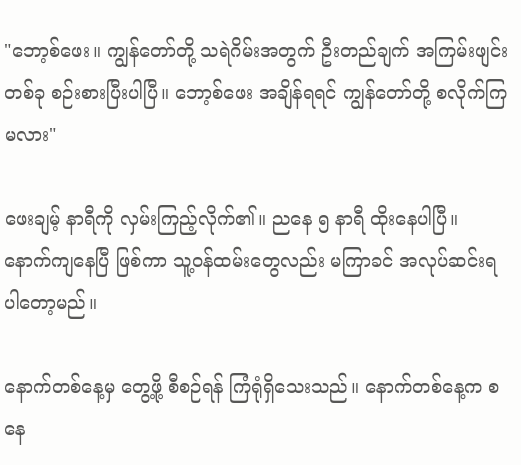"ဘော့စ်ဖေး။ ကျွန်တော်တို့ သရဲဂိမ်းအတွက် ဦးတည်ချက် အကြမ်းဖျင်းတစ်ခု စဉ်းစားပြီးပါပြီ။ ဘော့စ်ဖေး အချိန်ရရင် ကျွန်တော်တို့ စလိုက်ကြမလား"

ဖေးချမ့် နာရီကို လှမ်းကြည့်လိုက်၏။ ညနေ ၅ နာရီ ထိုးနေပါပြီ။ နောက်ကျနေပြီ ဖြစ်ကာ သူ့ဝန်ထမ်းတွေလည်း မကြာခင် အလုပ်ဆင်းရပါတော့မည်။

နောက်တစ်နေ့မှ တွေ့ဖို့ စီစဉ်ရန် ကြံရုံရှိသေးသည်။ နောက်တစ်နေ့က စနေ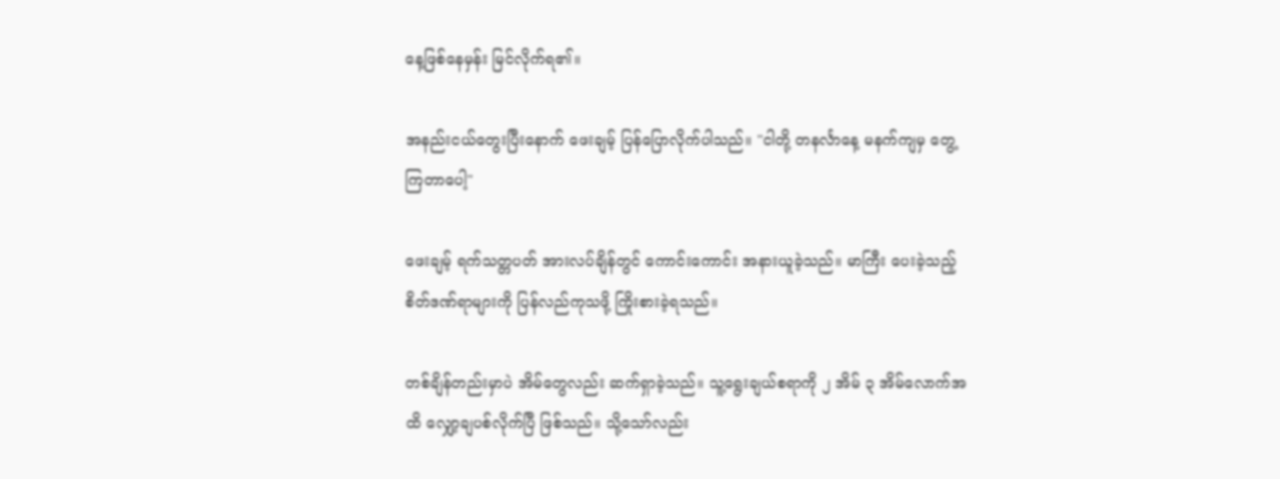နေ့ဖြစ်နေမှန်း မြင်လိုက်ရ၏။

အနည်းငယ်တွေးပြီးနောက် ဖေးချမ့် ပြန်ပြောလိုက်ပါသည်။ "ငါတို့ တနင်္လာနေ့ မနက်ကျမှ တွေ့ကြတာပေါ့"

ဖေးချမ့် ရက်သတ္တပတ် အားလပ်ချိန်တွင် ကောင်းကောင်း အနားယူခဲ့သည်။ မာကြီး ပေးခဲ့သည့် စိတ်ဒဏ်ရာများကို ပြန်လည်ကုသဖို့ ကြိုးစားခဲ့ရသည်။

တစ်ချိန်တည်းမှာပဲ အိမ်တွေလည်း ဆက်ရှာခဲ့သည်။ သူ့ရွေးချယ်စရာကို ၂ အိမ် ၃ အိမ်လောက်အထိ လျှော့ချပစ်လိုက်ပြီ ဖြစ်သည်။ သို့သော်လည်း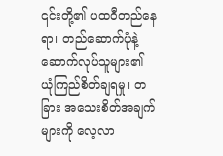၎င်းတို့၏ ပထဝီတည်နေရာ၊ တည်ဆောက်ပုံနဲ့ ဆောက်လုပ်သူများ၏ ယုံကြည်စိတ်ချရမှု၊ တခြား အသေးစိတ်အချက်များကို လေ့လာ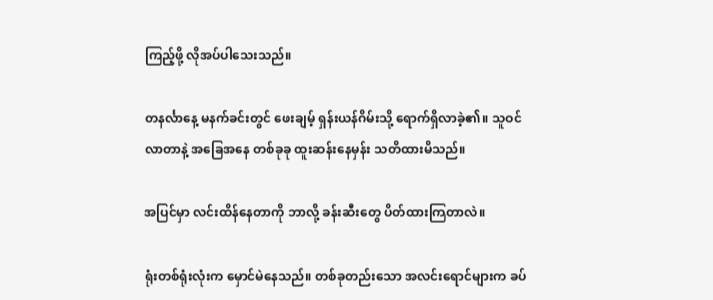ကြည့်ဖို့ လိုအပ်ပါသေးသည်။

တနင်္လာနေ့ မနက်ခင်းတွင် ဖေးချမ့် ရှန်းယန်ဂိမ်းသို့ ရောက်ရှိလာခဲ့၏။ သူဝင်လာတာနဲ့ အခြေအနေ တစ်ခုခု ထူးဆန်းနေမှန်း သတိထားမိသည်။

အပြင်မှာ လင်းထိန်နေတာကို ဘာလို့ ခန်းဆီးတွေ ပိတ်ထားကြတာလဲ။

ရုံးတစ်ရုံးလုံးက မှောင်မဲနေသည်။ တစ်ခုတည်းသော အလင်းရောင်များက ခပ်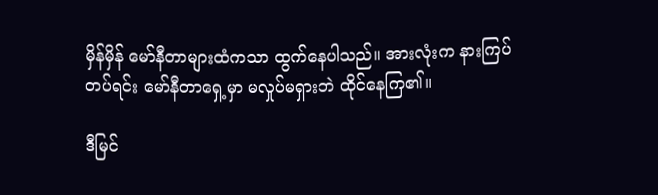မှိန်မှိန် မော်နီတာများထံကသာ ထွက်နေပါသည်။ အားလုံးက နားကြပ်တပ်ရင်း မော်နီတာရှေ့မှာ မလှုပ်မရှားဘဲ ထိုင်နေကြ၏။

ဒီမြင်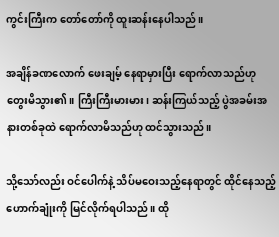ကွင်းကြီးက တော်တော်ကို ထူးဆန်းနေပါသည်။

အချိန်ခဏလောက် ဖေးချမ့် နေရာမှားပြီး ရောက်လာသည်ဟု တွေးမိသွား၏။ ကြီးကြီးမားမား၊ ဆန်းကြယ်သည့် ပွဲအခမ်းအနားတစ်ခုထဲ ရောက်လာမိသည်ဟု ထင်သွားသည်။

သို့သော်လည်း ဝင်ပေါက်နဲ့ သိပ်မဝေးသည့်နေရာတွင် ထိုင်နေသည့် ဟောက်ချုံးကို မြင်လိုက်ရပါသည်။ ထို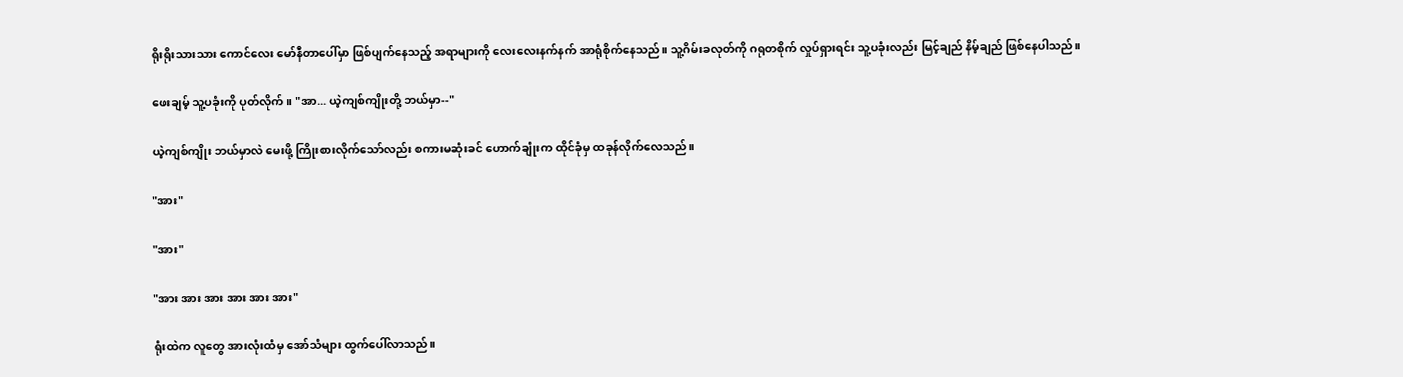ရိုးရိုးသားသား ကောင်လေး မော်နီတာပေါ်မှာ ဖြစ်ပျက်နေသည့် အရာများကို လေးလေးနက်နက် အာရုံစိုက်နေသည်။ သူ့ဂိမ်းခလုတ်ကို ဂရုတစိုက် လှုပ်ရှားရင်း သူ့ပခုံးလည်း မြင့်ချည် နိမ့်ချည် ဖြစ်နေပါသည်။

ဖေးချမ့် သူ့ပခုံးကို ပုတ်လိုက်။ "အာ... ယဲ့ကျစ်ကျိုးတို့ ဘယ်မှာ--"

ယဲ့ကျစ်ကျိုး ဘယ်မှာလဲ မေးဖို့ ကြိုးစားလိုက်သော်လည်း စကားမဆုံးခင် ဟောက်ချုံးက ထိုင်ခုံမှ ထခုန်လိုက်လေသည်။

"အား"

"အား"

"အား အား အား အား အား အား"

ရုံးထဲက လူတွေ အားလုံးထံမှ အော်သံများ ထွက်ပေါ်လာသည်။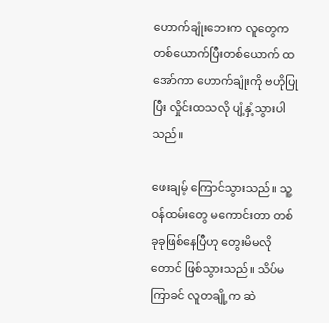ဟောက်ချုံးဘေးက လူတွေက တစ်ယောက်ပြီးတစ်ယောက် ထအော်ကာ ဟောက်ချုံးကို ဗဟိုပြုပြီး လှိုင်းထသလို ပျံ့နှံ့သွားပါသည်။

ဖေးချမ့် ကြောင်သွားသည်။ သူ့ဝန်ထမ်းတွေ မကောင်းတာ တစ်ခုခုဖြစ်နေပြီဟု တွေးမိမလိုတောင် ဖြစ်သွားသည်။ သိပ်မကြာခင် လူတချို့က ဆဲ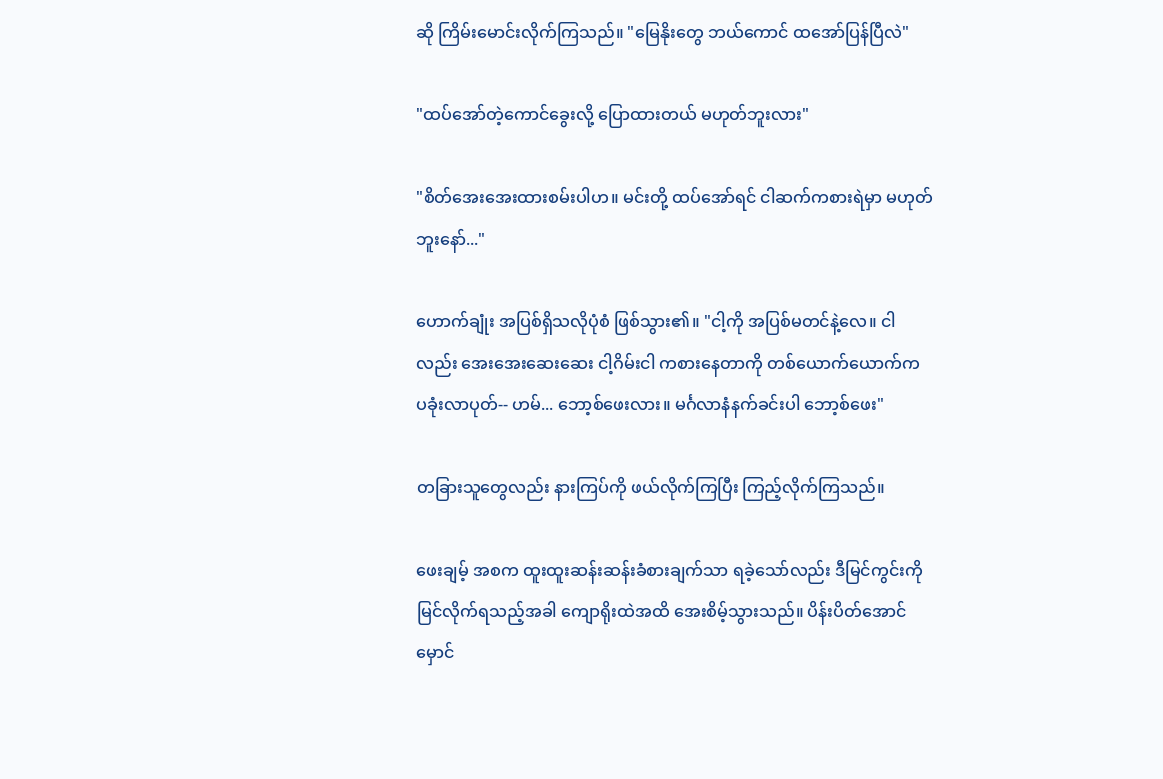ဆို ကြိမ်းမောင်းလိုက်ကြသည်။ "မြေနိုးတွေ ဘယ်ကောင် ထအော်ပြန်ပြီလဲ"

"ထပ်အော်တဲ့ကောင်ခွေးလို့ ပြောထားတယ် မဟုတ်ဘူးလား"

"စိတ်အေးအေးထားစမ်းပါဟ။ မင်းတို့ ထပ်အော်ရင် ငါဆက်ကစားရဲမှာ မဟုတ်ဘူးနော်..."

ဟောက်ချုံး အပြစ်ရှိသလိုပုံစံ ဖြစ်သွား၏။ "ငါ့ကို အပြစ်မတင်နဲ့လေ။ ငါလည်း အေးအေးဆေးဆေး ငါ့ဂိမ်းငါ ကစားနေတာကို တစ်ယောက်ယောက်က ပခုံးလာပုတ်-- ဟမ်... ဘော့စ်ဖေးလား။ မင်္ဂလာနံနက်ခင်းပါ ဘော့စ်ဖေး"

တခြားသူတွေလည်း နားကြပ်ကို ဖယ်လိုက်ကြပြီး ကြည့်လိုက်ကြသည်။

ဖေးချမ့် အစက ထူးထူးဆန်းဆန်းခံစားချက်သာ ရခဲ့သော်လည်း ဒီမြင်ကွင်းကို မြင်လိုက်ရသည့်အခါ ကျောရိုးထဲအထိ အေးစိမ့်သွားသည်။ ပိန်းပိတ်အောင် မှောင်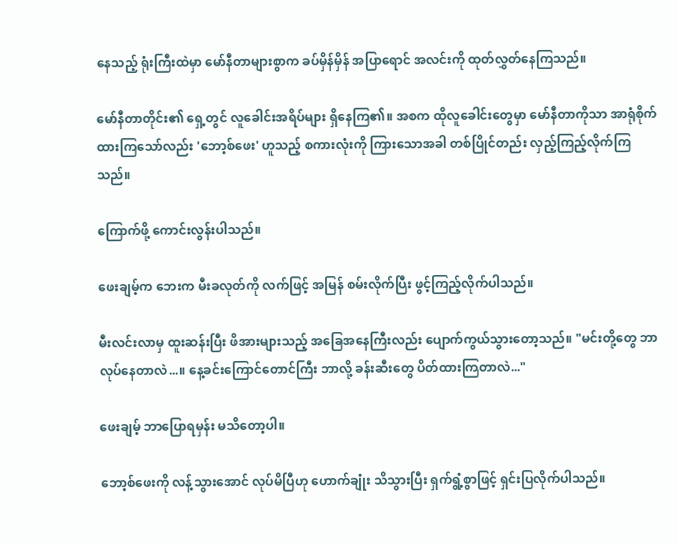နေသည့် ရုံးကြီးထဲမှာ မော်နီတာများစွာက ခပ်မှိန်မှိန် အပြာရောင် အလင်းကို ထုတ်လွှတ်နေကြသည်။

မော်နီတာတိုင်း၏ ရှေ့တွင် လူခေါင်းအရိပ်များ ရှိနေကြ၏။ အစက ထိုလူခေါင်းတွေမှာ မော်နီတာကိုသာ အာရုံစိုက်ထားကြသော်လည်း 'ဘော့စ်ဖေး' ဟူသည့် စကားလုံးကို ကြားသောအခါ တစ်ပြိုင်တည်း လှည့်ကြည့်လိုက်ကြသည်။

ကြောက်ဖို့ ကောင်းလွန်းပါသည်။

ဖေးချမ့်က ဘေးက မီးခလုတ်ကို လက်ဖြင့် အမြန် စမ်းလိုက်ပြီး ဖွင့်ကြည့်လိုက်ပါသည်။

မီးလင်းလာမှ ထူးဆန်းပြီး ဖိအားများသည့် အခြေအနေကြီးလည်း ပျောက်ကွယ်သွားတော့သည်။ "မင်းတို့တွေ ဘာလုပ်နေတာလဲ...။ နေ့ခင်းကြောင်တောင်ကြီး ဘာလို့ ခန်းဆီးတွေ ပိတ်ထားကြတာလဲ..."

ဖေးချမ့် ဘာပြောရမှန်း မသိတော့ပါ။

ဘော့စ်ဖေးကို လန့်သွားအောင် လုပ်မိပြီဟု ဟောက်ချုံး သိသွားပြီး ရှက်ရွံ့စွာဖြင့် ရှင်းပြလိုက်ပါသည်။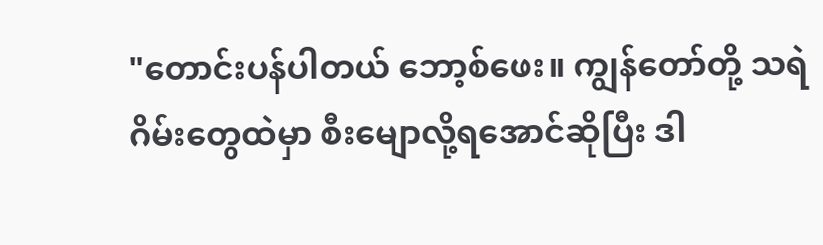"တောင်းပန်ပါတယ် ဘော့စ်ဖေး။ ကျွန်တော်တို့ သရဲဂိမ်းတွေထဲမှာ စီးမျောလို့ရအောင်ဆိုပြီး ဒါ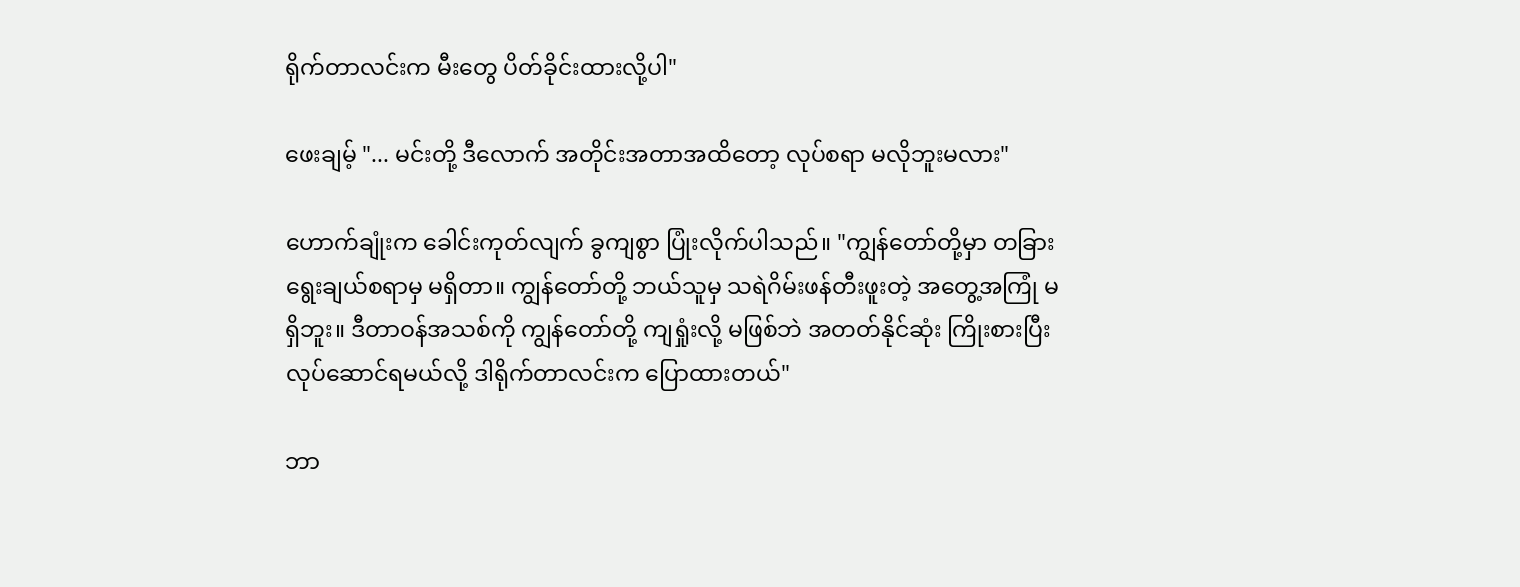ရိုက်တာလင်းက မီးတွေ ပိတ်ခိုင်းထားလို့ပါ"

ဖေးချမ့် "... မင်းတို့ ဒီလောက် အတိုင်းအတာအထိတော့ လုပ်စရာ မလိုဘူးမလား"

ဟောက်ချုံးက ခေါင်းကုတ်လျက် ခွကျစွာ ပြုံးလိုက်ပါသည်။ "ကျွန်တော်တို့မှာ တခြား ရွေးချယ်စရာမှ မရှိတာ။ ကျွန်တော်တို့ ဘယ်သူမှ သရဲဂိမ်းဖန်တီးဖူးတဲ့ အတွေ့အကြုံ မရှိဘူး။ ဒီတာဝန်အသစ်ကို ကျွန်တော်တို့ ကျရှုံးလို့ မဖြစ်ဘဲ အတတ်နိုင်ဆုံး ကြိုးစားပြီး လုပ်ဆောင်ရမယ်လို့ ဒါရိုက်တာလင်းက ပြောထားတယ်"

ဘာ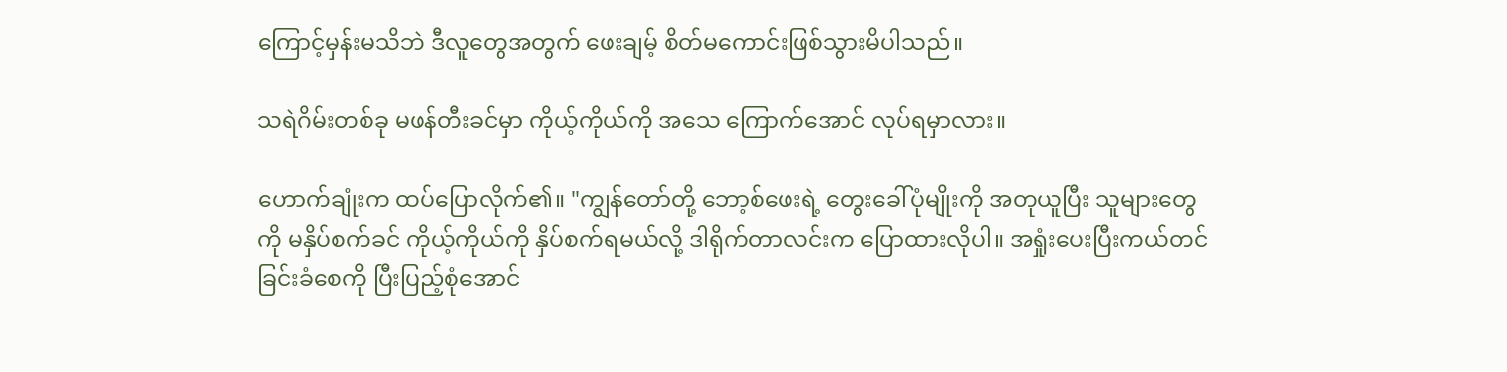ကြောင့်မှန်းမသိဘဲ ဒီလူတွေအတွက် ဖေးချမ့် စိတ်မကောင်းဖြစ်သွားမိပါသည်။

သရဲဂိမ်းတစ်ခု မဖန်တီးခင်မှာ ကိုယ့်ကိုယ်ကို အသေ ကြောက်အောင် လုပ်ရမှာလား။

ဟောက်ချုံးက ထပ်ပြောလိုက်၏။ "ကျွန်တော်တို့ ဘော့စ်ဖေးရဲ့ တွေးခေါ်ပုံမျိုးကို အတုယူပြီး သူများတွေကို မနှိပ်စက်ခင် ကိုယ့်ကိုယ်ကို နှိပ်စက်ရမယ်လို့ ဒါရိုက်တာလင်းက ပြောထားလိုပါ။ အရှုံးပေးပြီးကယ်တင်ခြင်းခံစေကို ပြီးပြည့်စုံအောင်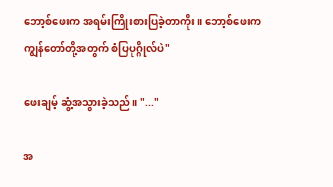ဘော့စ်ဖေးက အရမ်းကြိုးစားပြခဲ့တာကိုး။ ဘော့စ်ဖေးက ကျွန်တော်တို့အတွက် စံပြပုဂ္ဂိုလ်ပဲ"

ဖေးချမ့် ဆွံ့အသွားခဲ့သည်။ "..."

အ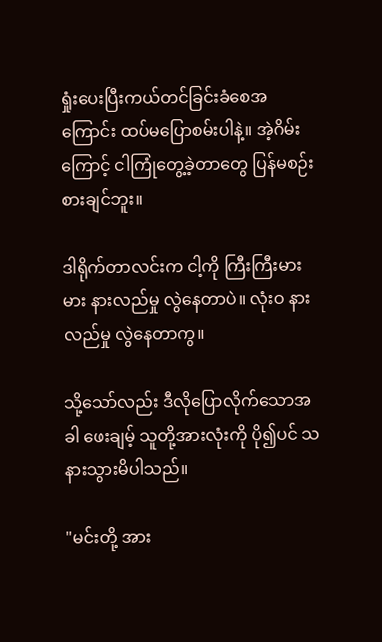ရှုံးပေးပြီးကယ်တင်ခြင်းခံစေအကြောင်း ထပ်မပြောစမ်းပါနဲ့။ အဲ့ဂိမ်းကြောင့် ငါကြုံတွေ့ခဲ့တာတွေ ပြန်မစဉ်းစားချင်ဘူး။

ဒါရိုက်တာလင်းက ငါ့ကို ကြီးကြီးမားမား နားလည်မှု လွဲနေတာပဲ။ လုံးဝ နားလည်မှု လွဲနေတာကွ။

သို့သော်လည်း ဒီလိုပြောလိုက်သောအခါ ဖေးချမ့် သူတို့အားလုံးကို ပို၍ပင် သနားသွားမိပါသည်။

"မင်းတို့ အား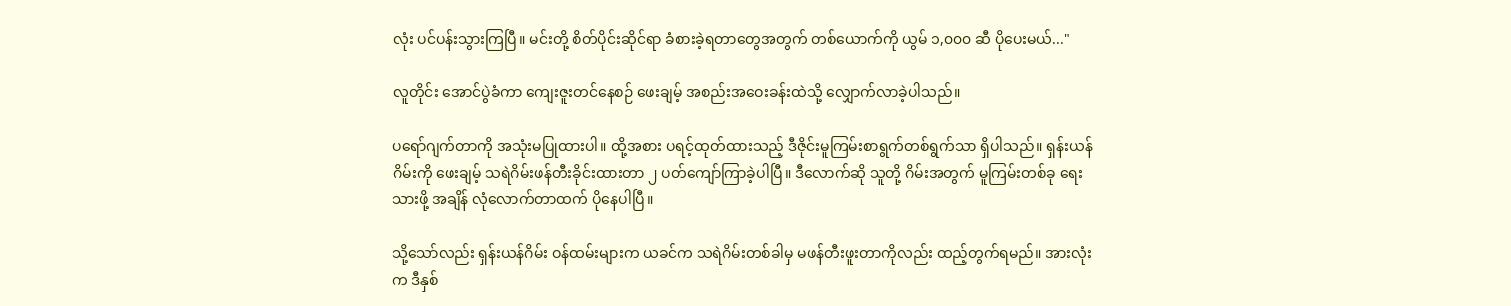လုံး ပင်ပန်းသွားကြပြီ။ မင်းတို့ စိတ်ပိုင်းဆိုင်ရာ ခံစားခဲ့ရတာတွေအတွက် တစ်ယောက်ကို ယွမ် ၁,၀၀၀ ဆီ ပိုပေးမယ်..."

လူတိုင်း အောင်ပွဲခံကာ ကျေးဇူးတင်နေစဉ် ဖေးချမ့် အစည်းအဝေးခန်းထဲသို့ လျှောက်လာခဲ့ပါသည်။

ပရော်ဂျက်တာကို အသုံးမပြုထားပါ။ ထို့အစား ပရင့်ထုတ်ထားသည့် ဒီဇိုင်းမူကြမ်းစာရွက်တစ်ရွက်သာ ရှိပါသည်။ ရှန်းယန်ဂိမ်းကို ဖေးချမ့် သရဲဂိမ်းဖန်တီးခိုင်းထားတာ ၂ ပတ်ကျော်ကြာခဲ့ပါပြီ။ ဒီလောက်ဆို သူတို့ ဂိမ်းအတွက် မူကြမ်းတစ်ခု ရေးသားဖို့ အချိန် လုံလောက်တာထက် ပိုနေပါပြီ။

သို့သော်လည်း ရှန်းယန်ဂိမ်း ဝန်ထမ်းများက ယခင်က သရဲဂိမ်းတစ်ခါမှ မဖန်တီးဖူးတာကိုလည်း ထည့်တွက်ရမည်။ အားလုံးက ဒီနှစ်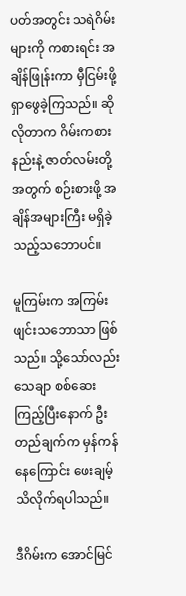ပတ်အတွင်း သရဲဂိမ်းများကို ကစားရင်း အချိန်ဖြုန်းကာ မှီငြမ်းဖို့ ရှာဖွေခဲ့ကြသည်။ ဆိုလိုတာက ဂိမ်းကစားနည်းနဲ့ ဇာတ်လမ်းတို့အတွက် စဉ်းစားဖို့ အချိန်အများကြီး မရှိခဲ့သည့်သဘောပင်။

မူကြမ်းက အကြမ်းဖျင်းသဘောသာ ဖြစ်သည်။ သို့သော်လည်း သေချာ စစ်ဆေးကြည့်ပြီးနောက် ဦးတည်ချက်က မှန်ကန်နေကြောင်း ဖေးချမ့် သိလိုက်ရပါသည်။

ဒီဂိမ်းက အောင်မြင်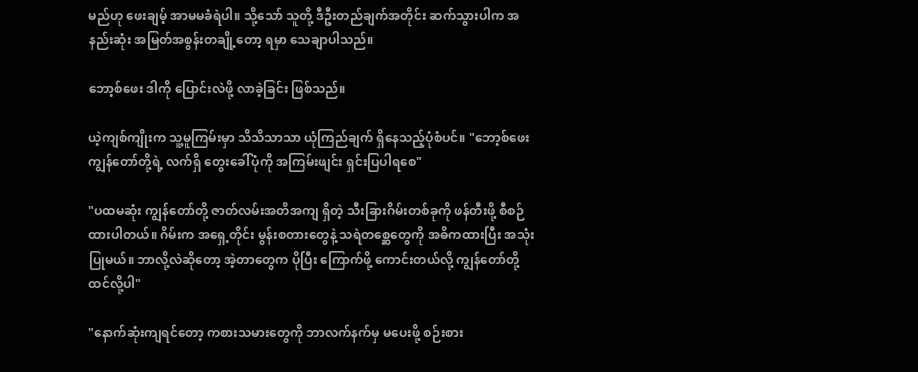မည်ဟု ဖေးချမ့် အာမမခံရဲပါ။ သို့သော် သူတို့ ဒီဦးတည်ချက်အတိုင်း ဆက်သွားပါက အနည်းဆုံး အမြတ်အစွန်းတချို့တော့ ရမှာ သေချာပါသည်။

ဘော့စ်ဖေး ဒါကို ပြောင်းလဲဖို့ လာခဲ့ခြင်း ဖြစ်သည်။

ယဲ့ကျစ်ကျိုးက သူ့မူကြမ်းမှာ သိသိသာသာ ယုံကြည်ချက် ရှိနေသည့်ပုံစံပင်။ "ဘော့စ်ဖေး ကျွန်တော်တို့ရဲ့ လက်ရှိ တွေးခေါ်ပုံကို အကြမ်းဖျင်း ရှင်းပြပါရစေ"

"ပထမဆုံး ကျွန်တော်တို့ ဇာတ်လမ်းအတိအကျ ရှိတဲ့ သီးခြားဂိမ်းတစ်ခုကို ဖန်တီးဖို့ စီစဉ်ထားပါတယ်။ ဂိမ်းက အရှေ့တိုင်း မွန်းစတားတွေနဲ့ သရဲတစ္ဆေတွေကို အဓိကထားပြီး အသုံးပြုမယ်။ ဘာလို့လဲဆိုတော့ အဲ့တာတွေက ပိုပြီး ကြောက်ဖို့ ကောင်းတယ်လို့ ကျွန်တော်တို့ ထင်လို့ပါ"

"နောက်ဆုံးကျရင်တော့ ကစားသမားတွေကို ဘာလက်နက်မှ မပေးဖို့ စဉ်းစား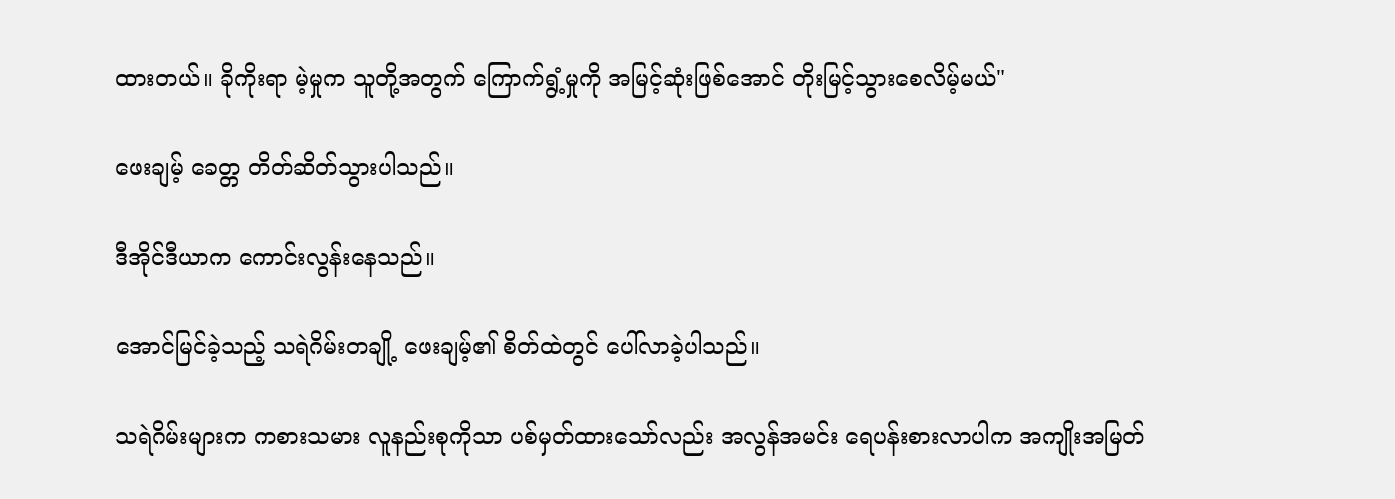ထားတယ်။ ခိုကိုးရာ မဲ့မှုက သူတို့အတွက် ကြောက်ရွံ့မှုကို အမြင့်ဆုံးဖြစ်အောင် တိုးမြင့်သွားစေလိမ့်မယ်"

ဖေးချမ့် ခေတ္တ တိတ်ဆိတ်သွားပါသည်။

ဒီအိုင်ဒီယာက ကောင်းလွန်းနေသည်။

အောင်မြင်ခဲ့သည့် သရဲဂိမ်းတချို့ ဖေးချမ့်၏ စိတ်ထဲတွင် ပေါ်လာခဲ့ပါသည်။

သရဲဂိမ်းများက ကစားသမား လူနည်းစုကိုသာ ပစ်မှတ်ထားသော်လည်း အလွန်အမင်း ရေပန်းစားလာပါက အကျိုးအမြတ်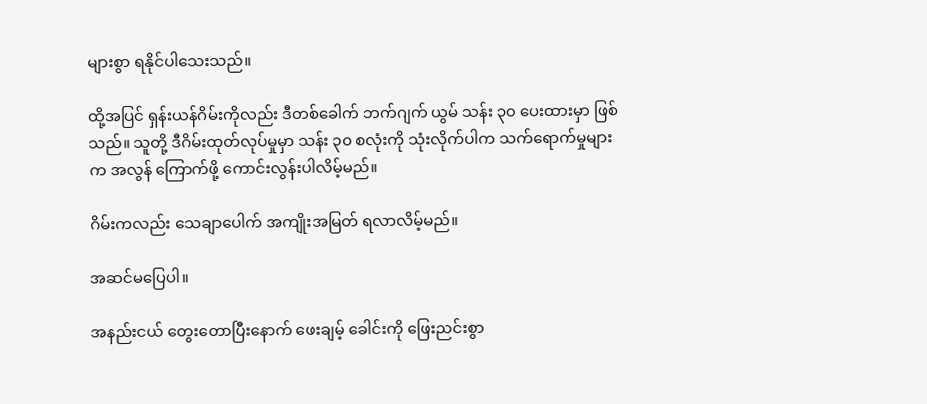များစွာ ရနိုင်ပါသေးသည်။

ထို့အပြင် ရှန်းယန်ဂိမ်းကိုလည်း ဒီတစ်ခေါက် ဘက်ဂျက် ယွမ် သန်း ၃၀ ပေးထားမှာ ဖြစ်သည်။ သူတို့ ဒီဂိမ်းထုတ်လုပ်မှုမှာ သန်း ၃၀ စလုံးကို သုံးလိုက်ပါက သက်ရောက်မှုများက အလွန် ကြောက်ဖို့ ကောင်းလွန်းပါလိမ့်မည်။

ဂိမ်းကလည်း သေချာပေါက် အကျိုးအမြတ် ရလာလိမ့်မည်။

အဆင်မပြေပါ။

အနည်းငယ် တွေးတောပြီးနောက် ဖေးချမ့် ခေါင်းကို ဖြေးညင်းစွာ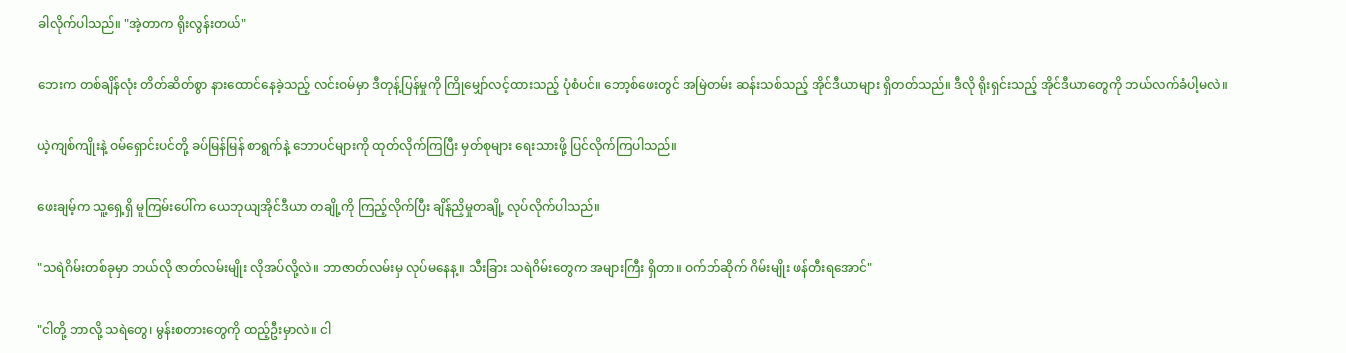ခါလိုက်ပါသည်။ "အဲ့တာက ရိုးလွန်းတယ်"

ဘေးက တစ်ချိန်လုံး တိတ်ဆိတ်စွာ နားထောင်နေခဲ့သည့် လင်းဝမ်မှာ ဒီတုန့်ပြန်မှုကို ကြိုမျှော်လင့်ထားသည့် ပုံစံပင်။ ဘော့စ်ဖေးတွင် အမြဲတမ်း ဆန်းသစ်သည့် အိုင်ဒီယာများ ရှိတတ်သည်။ ဒီလို ရိုးရှင်းသည့် အိုင်ဒီယာတွေကို ဘယ်လက်ခံပါ့မလဲ။

ယဲ့ကျစ်ကျိုးနဲ့ ဝမ်ရှောင်းပင်တို့ ခပ်မြန်မြန် စာရွက်နဲ့ ဘောပင်များကို ထုတ်လိုက်ကြပြီး မှတ်စုများ ရေးသားဖို့ ပြင်လိုက်ကြပါသည်။

ဖေးချမ့်က သူ့ရှေ့ရှိ မူကြမ်းပေါ်က ယေဘုယျအိုင်ဒီယာ တချို့ကို ကြည့်လိုက်ပြီး ချိန်ညှိမှုတချို့ လုပ်လိုက်ပါသည်။

"သရဲဂိမ်းတစ်ခုမှာ ဘယ်လို ဇာတ်လမ်းမျိုး လိုအပ်လို့လဲ။ ဘာဇာတ်လမ်းမှ လုပ်မနေန့။ သီးခြား သရဲဂိမ်းတွေက အများကြီး ရှိတာ။ ဝက်ဘ်ဆိုက် ဂိမ်းမျိုး ဖန်တီးရအောင်"

"ငါတို့ ဘာလို့ သရဲတွေ၊ မွန်းစတားတွေကို ထည့်ဦးမှာလဲ။ ငါ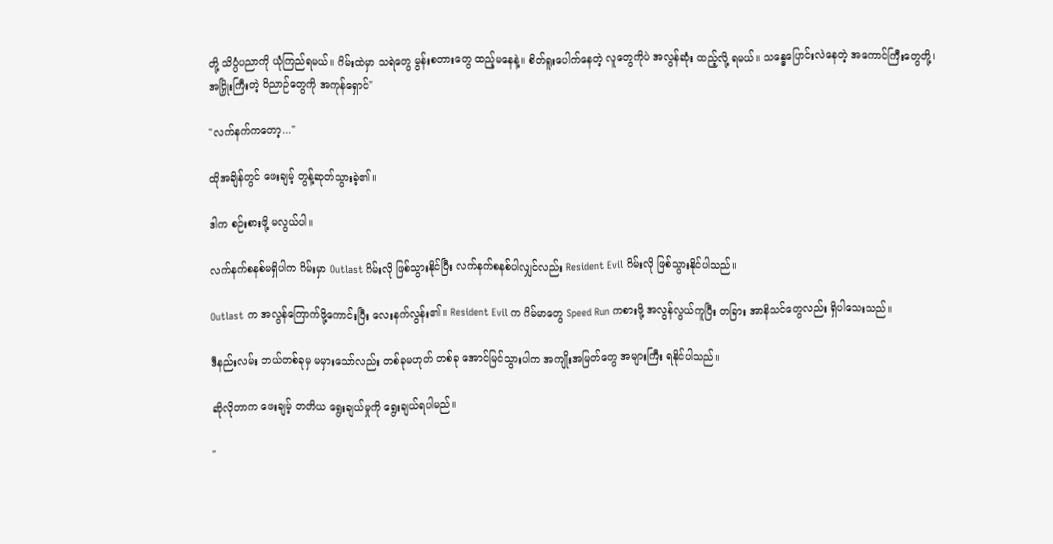တို့ သိပ္ပံပညာကို ယုံကြည်ရမယ်။ ဂိမ်းထဲမှာ သရဲတွေ မွန်းစတားတွေ ထည့်မနေနဲ့။ စိတ်ရူးပေါက်နေတဲ့ လူတွေကိုပဲ အလွန်ဆုံး ထည့်လို့ ရမယ်။ သန္ဓေပြောင်းလဲနေတဲ့ အကောင်ကြီးတွေတို့၊ အငြှိုးကြီးတဲ့ ဝိညာဉ်တွေကို အကုန်ရှောင်"

"လက်နက်ကတော့..."

ထိုအချိန်တွင် ဖေးချမ့် တွန့်ဆုတ်သွားခဲ့၏။

ဒါက စဉ်းစားဖို့ မလွယ်ပါ။

လက်နက်စနစ်မရှိပါက ဂိမ်းမှာ Outlast ဂိမ်းလို ဖြစ်သွားနိုင်ပြီး လက်နက်စနစ်ပါလျှင်လည်း Resident Evil ဂိမ်းလို ဖြစ်သွားနိုင်ပါသည်။

Outlast က အလွန်ကြောက်ဖို့ကောင်းပြီး လေးနက်လွန်း၏။ Resident Evil က ဂိမ်မာတွေ Speed Run ကစားဖို့ အလွန်လွယ်ကူပြီး တခြား အာနိသင်တွေလည်း ရှိပါသေးသည်။

ဒီနည်းလမ်း ဘယ်တစ်ခုမှ မမှားသော်လည်း တစ်ခုမဟုတ် တစ်ခု အောင်မြင်သွားပါက အကျိုးအမြတ်တွေ အများကြီး ရနိုင်ပါသည်။

ဆိုလိုတာက ဖေးချမ့် တတိယ ရွေးချယ်မှုကို ရွေးချယ်ရပါမည်။

"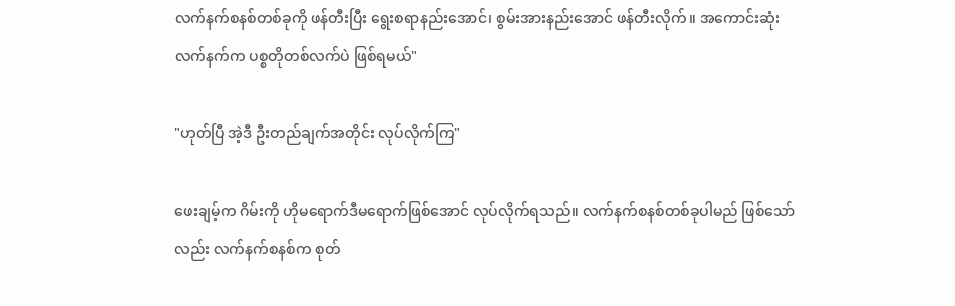လက်နက်စနစ်တစ်ခုကို ဖန်တီးပြီး ရွေးစရာနည်းအောင်၊ စွမ်းအားနည်းအောင် ဖန်တီးလိုက်။ အကောင်းဆုံး လက်နက်က ပစ္စတိုတစ်လက်ပဲ ဖြစ်ရမယ်"

"ဟုတ်ပြီ အဲ့ဒီ ဦးတည်ချက်အတိုင်း လုပ်လိုက်ကြ"

ဖေးချမ့်က ဂိမ်းကို ဟိုမရောက်ဒီမရောက်ဖြစ်အောင် လုပ်လိုက်ရသည်။ လက်နက်စနစ်တစ်ခုပါမည် ဖြစ်သော်လည်း လက်နက်စနစ်က စုတ်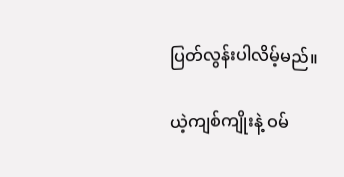ပြတ်လွန်းပါလိမ့်မည်။

ယဲ့ကျစ်ကျိုးနဲ့ ဝမ်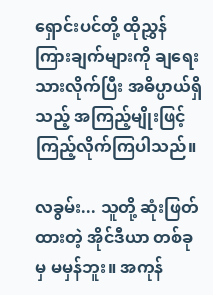ရှောင်းပင်တို့ ထိုညွှန်ကြားချက်များကို ချရေးသားလိုက်ပြီး အဓိပ္ပာယ်ရှိသည့် အကြည့်မျိုးဖြင့် ကြည့်လိုက်ကြပါသည်။

လခွမ်း... သူတို့ ဆုံးဖြတ်ထားတဲ့ အိုင်ဒီယာ တစ်ခုမှ မမှန်ဘူး။ အကုန်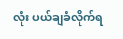လုံး ပယ်ချခံလိုက်ရ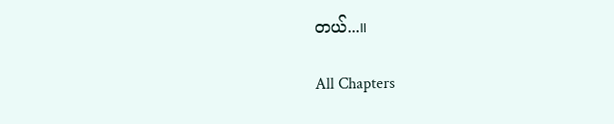တယ်...။

All Chapters